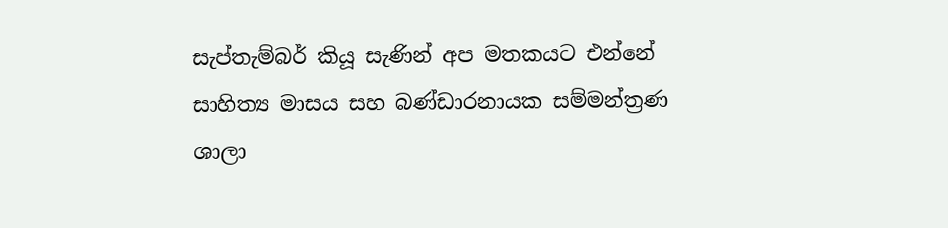සැප්තැම්බර් කියූ සැණින් අප මතකයට එන්නේ සාහිත්‍ය මාසය සහ බණ්ඩාරනායක සම්මන්ත්‍රණ ශාලා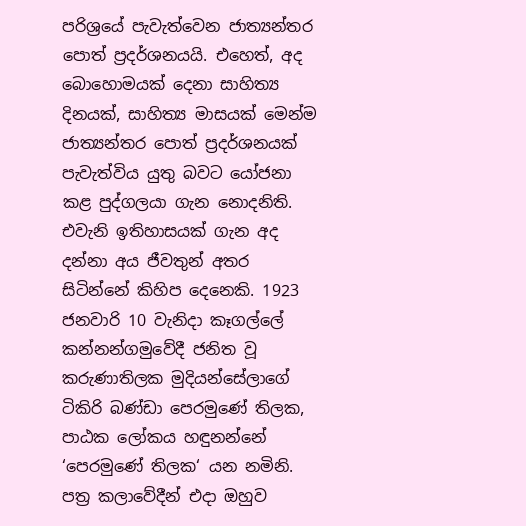පරිශ්‍රයේ පැවැත්වෙන ජාත්‍යන්තර පොත් ප්‍රදර්ශනයයි. එහෙත්, අද බොහොමයක් දෙනා සාහිත්‍ය දිනයක්, සාහිත්‍ය මාසයක් මෙන්ම ජාත්‍යන්තර පොත් ප්‍රදර්ශනයක් පැවැත්විය යුතු බවට යෝජනා කළ පුද්ගලයා ගැන නොදනිති. එවැනි ඉතිහාසයක් ගැන අද දන්නා අය ජීවතුන් අතර සිටින්නේ කිහිප දෙනෙකි. 1923 ජනවාරි 10 වැනිදා කෑගල්ලේ කන්නන්ගමුවේදී ජනිත වූ කරුණාතිලක මුදියන්සේලාගේ ටිකිරි බණ්ඩා පෙරමුණේ තිලක, පාඨක ලෝකය හඳුනන්නේ ‘පෙරමුණේ තිලක‘ යන නමිනි. පත්‍ර කලාවේදීන් එදා ඔහුව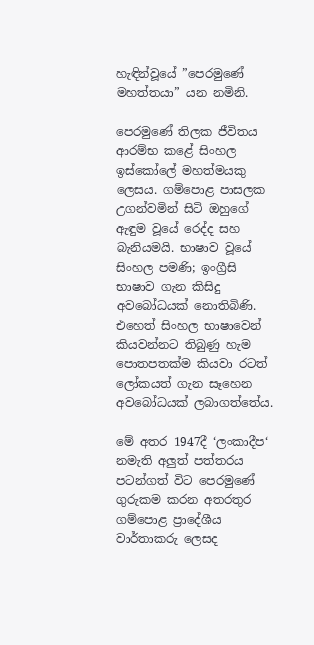හැඳින්වූයේ ”පෙරමුණේ මහත්තයා” යන නමිනි.

පෙරමුණේ තිලක ජීවිතය ආරම්භ කළේ සිංහල ඉස්කෝලේ මහත්මයකු ලෙසය. ගම්පොළ පාසලක උගන්වමින් සිටි ඔහුගේ ඇඳුම වූයේ රෙද්ද සහ බැනියමයි. භාෂාව වූයේ සිංහල පමණි; ඉංග්‍රීසි භාෂාව ගැන කිසිදු අවබෝධයක් නොතිබිණි. එහෙත් සිංහල භාෂාවෙන් කියවන්නට තිබුණු හැම පොතපතක්ම කියවා රටත් ලෝකයත් ගැන සෑහෙන අවබෝධයක් ලබාගත්තේය.

මේ අතර 1947දී ‘ලංකාදීප‘ නමැති අලු‍ත් පත්තරය පටන්ගත් විට පෙරමුණේ ගුරුකම කරන අතරතුර ගම්පොළ ප්‍රාදේශීය වාර්තාකරු ලෙසද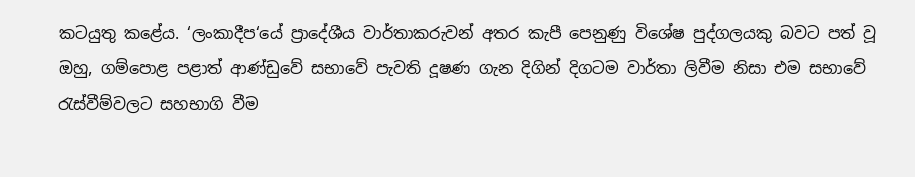කටයුතු කළේය. ‘ලංකාදීප‘යේ ප්‍රාදේශීය වාර්තාකරුවන් අතර කැපී පෙනුණු විශේෂ පුද්ගලයකු බවට පත් වූ ඔහු, ගම්පොළ පළාත් ආණ්ඩුවේ සභාවේ පැවති දූෂණ ගැන දිගින් දිගටම වාර්තා ලිවීම නිසා එම සභාවේ රැස්වීම්වලට සහභාගි වීම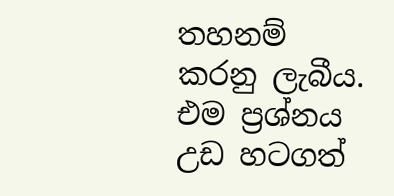තහනම් කරනු ලැබීය. එම ප්‍රශ්නය උඩ හටගත්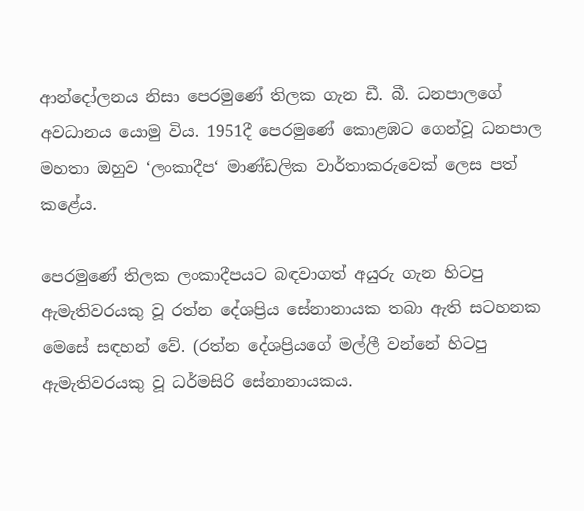ආන්දෝලනය නිසා පෙරමුණේ තිලක ගැන ඩී. බී. ධනපාලගේ අවධානය යොමු විය. 1951දී පෙරමුණේ කොළඹට ගෙන්වූ ධනපාල මහතා ඔහුව ‘ලංකාදීප‘ මාණ්ඩලික වාර්තාකරුවෙක් ලෙස පත් කළේය.

පෙරමුණේ තිලක ලංකාදීපයට බඳවාගත් අයුරු ගැන හිටපු ඇමැතිවරයකු වූ රත්න දේශප්‍රිය සේනානායක තබා ඇති සටහනක මෙසේ සඳහන් වේ. (රත්න දේශප්‍රියගේ මල්ලී වන්නේ හිටපු ඇමැතිවරයකු වූ ධර්මසිරි සේනානායකය.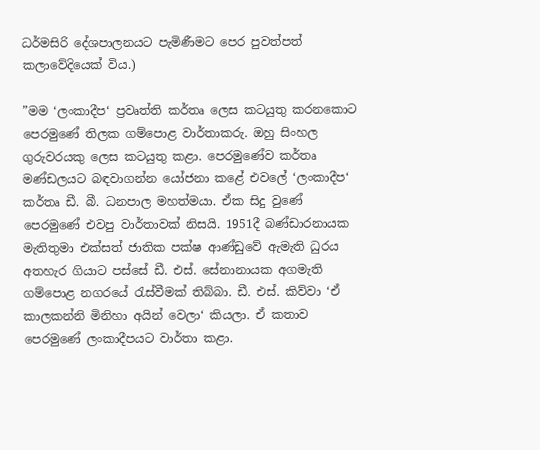ධර්මසිරි දේශපාලනයට පැමිණීමට පෙර පුවත්පත් කලාවේදියෙක් විය.)

”මම ‘ලංකාදීප‘ ප්‍රවෘත්ති කර්තෘ ලෙස කටයුතු කරනකොට පෙරමුණේ තිලක ගම්පොළ වාර්තාකරු. ඔහු සිංහල ගුරුවරයකු ලෙස කටයුතු කළා. පෙරමුණේව කර්තෘ මණ්ඩලයට බඳවාගන්න යෝජනා කළේ එවලේ ‘ලංකාදීප‘ කර්තෘ ඩී. බී. ධනපාල මහත්මයා. ඒක සිදු වුණේ පෙරමුණේ එවපු වාර්තාවක් නිසයි. 1951දී බණ්ඩාරනායක මැතිතුමා එක්සත් ජාතික පක්ෂ ආණ්ඩුවේ ඇමැති ධුරය අතහැර ගියාට පස්සේ ඩී. එස්. සේනානායක අගමැති ගම්පොළ නගරයේ රැස්වීමක් තිබ්බා. ඩී. එස්. කිව්වා ‘ඒ කාලකන්නි මිනිහා අයින් වෙලා‘ කියලා. ඒ කතාව පෙරමුණේ ලංකාදීපයට වාර්තා කළා.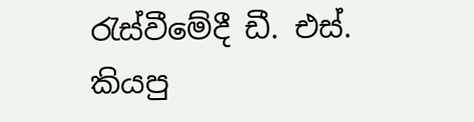රැස්වීමේදී ඩී. එස්. කියපු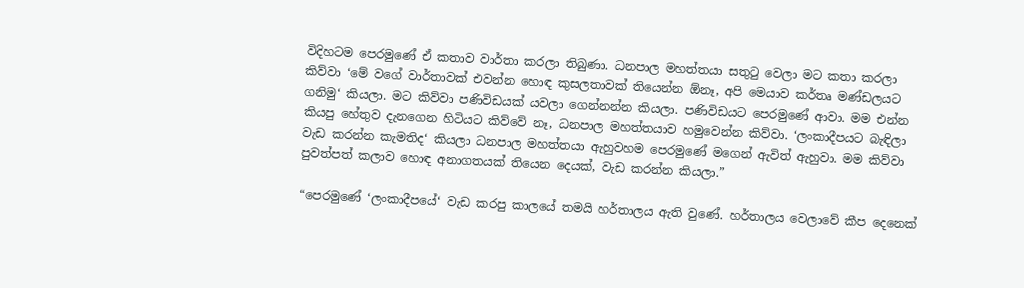විදිහටම පෙරමුණේ ඒ කතාව වාර්තා කරලා තිබුණා. ධනපාල මහත්තයා සතුටු වෙලා මට කතා කරලා කිව්වා ‘මේ වගේ වාර්තාවක් එවන්න හොඳ කුසලතාවක් තියෙන්න ඕනෑ, අපි මෙයාව කර්තෘ මණ්ඩලයට ගනිමු‘ කියලා. මට කිව්වා පණිවිඩයක් යවලා ගෙන්නන්න කියලා. පණිවිඩයට පෙරමුණේ ආවා. මම එන්න කියපු හේතුව දැනගෙන හිටියට කිව්වේ නෑ, ධනපාල මහත්තයාව හමුවෙන්න කිව්වා. ‘ලංකාදීපයට බැඳිලා වැඩ කරන්න කැමතිද‘ කියලා ධනපාල මහත්තයා ඇහුවහම පෙරමුණේ මගෙන් ඇවිත් ඇහුවා. මම කිව්වා පුවත්පත් කලාව හොඳ අනාගතයක් තියෙන දෙයක්, වැඩ කරන්න කියලා.”

“පෙරමුණේ ‘ලංකාදීපයේ‘ වැඩ කරපු කාලයේ තමයි හර්තාලය ඇති වුණේ. හර්තාලය වෙලාවේ කීප දෙනෙක්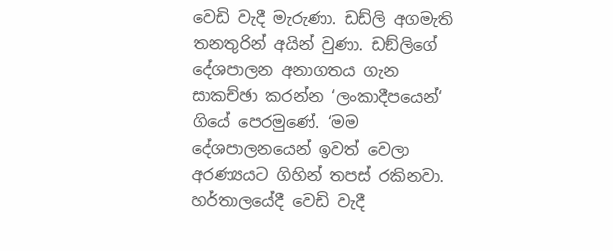වෙඩි වැදී මැරුණා. ඩඩ්ලි අගමැති තනතුරින් අයින් වුණා. ඩඞ්ලිගේ දේශපාලන අනාගතය ගැන සාකච්ඡා කරන්න ‘ලංකාදීපයෙන්‘ ගියේ පෙරමුණේ. ‘මම දේශපාලනයෙන් ඉවත් වෙලා අරණ්‍යයට ගිහින් තපස් රකිනවා. හර්තාලයේදී වෙඩි වැදී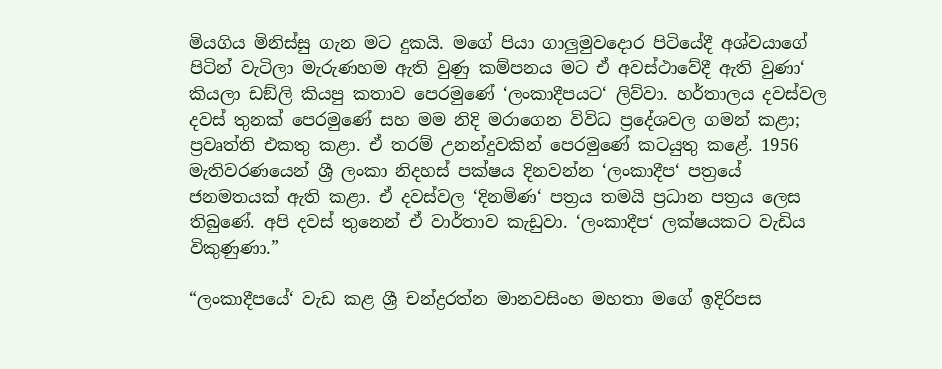මියගිය මිනිස්සු ගැන මට දුකයි. මගේ පියා ගාලු‍මුවදොර පිටියේදී අශ්වයාගේ පිටින් වැටිලා මැරුණහම ඇති වුණු කම්පනය මට ඒ අවස්ථාවේදී ඇති වුණා‘ කියලා ඩඞ්ලි කියපු කතාව පෙරමුණේ ‘ලංකාදීපයට‘ ලිව්වා. හර්තාලය දවස්වල දවස් තුනක් පෙරමුණේ සහ මම නිදි මරාගෙන විවිධ ප්‍රදේශවල ගමන් කළා; ප්‍රවෘත්ති එකතු කළා. ඒ තරම් උනන්දුවකින් පෙරමුණේ කටයුතු කළේ. 1956 මැතිවරණයෙන් ශ්‍රී ලංකා නිදහස් පක්ෂය දිනවන්න ‘ලංකාදීප‘ පත්‍රයේ ජනමතයක් ඇති කළා. ඒ දවස්වල ‘දිනමිණ‘ පත්‍රය තමයි ප්‍රධාන පත්‍රය ලෙස තිබුණේ. අපි දවස් තුනෙන් ඒ වාර්තාව කැඩුවා. ‘ලංකාදීප‘ ලක්ෂයකට වැඩිය විකුණුණා.”

“ලංකාදීපයේ‘ වැඩ කළ ශ්‍රී චන්ද්‍රරත්න මානවසිංහ මහතා මගේ ඉදිරිපස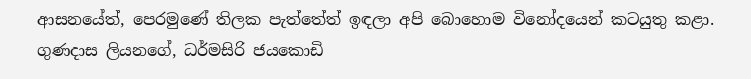ආසනයේත්, පෙරමුණේ තිලක පැත්තේත් ඉඳලා අපි බොහොම විනෝදයෙන් කටයුතු කළා. ගුණදාස ලියනගේ, ධර්මසිරි ජයකොඩි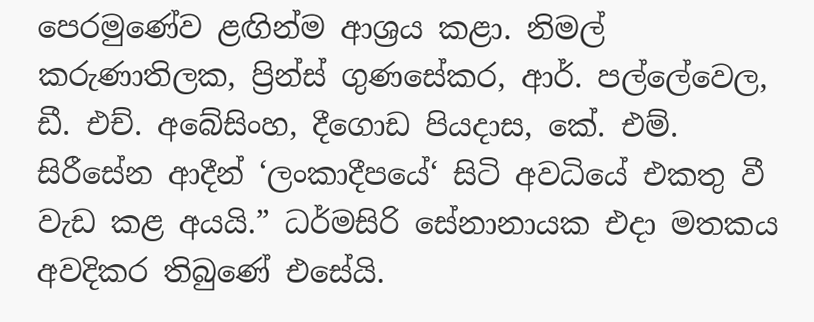පෙරමුණේව ළඟින්ම ආශ්‍රය කළා. නිමල් කරුණාතිලක, ප්‍රින්ස් ගුණසේකර, ආර්. පල්ලේවෙල, ඩී. එච්. අබේසිංහ, දීගොඩ පියදාස, කේ. එම්. සිරීසේන ආදීන් ‘ලංකාදීපයේ‘ සිටි අවධියේ එකතු වී වැඩ කළ අයයි.” ධර්මසිරි සේනානායක එදා මතකය අවදිකර තිබුණේ එසේයි.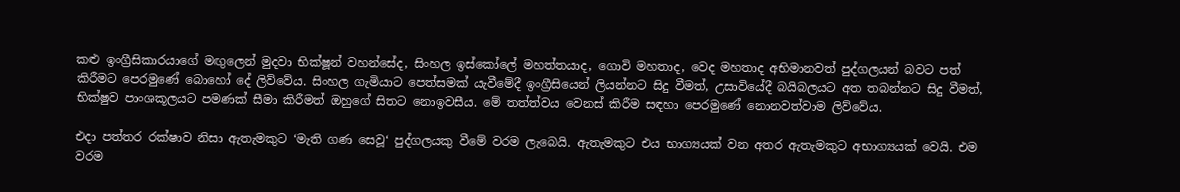කළු ඉංග්‍රීසිකාරයාගේ මඟු‍ලෙන් මුදවා භික්ෂූන් වහන්සේද, සිංහල ඉස්කෝලේ මහත්තයාද, ගොවි මහතාද, වෙද මහතාද අභිමානවත් පුද්ගලයන් බවට පත් කිරීමට පෙරමුණේ බොහෝ දේ ලිව්වේය. සිංහල ගැමියාට පෙත්සමක් යැවීමේදී ඉංග්‍රීසියෙන් ලියන්නට සිදු වීමත්, උසාවියේදී බයිබලයට අත තබන්නට සිදු වීමත්, භික්ෂුව පාංශකූලයට පමණක් සීමා කිරීමත් ඔහුගේ සිතට නොඉවසීය. මේ තත්ත්වය වෙනස් කිරීම සඳහා පෙරමුණේ නොනවත්වාම ලිව්වේය.

එදා පත්තර රක්ෂාව නිසා ඇතැමකුට ‘මැති ගණ සෙවූ‘ පුද්ගලයකු වීමේ වරම ලැබෙයි. ඇතැමකුට එය භාග්‍යයක් වන අතර ඇතැමකුට අභාග්‍යයක් වෙයි. එම වරම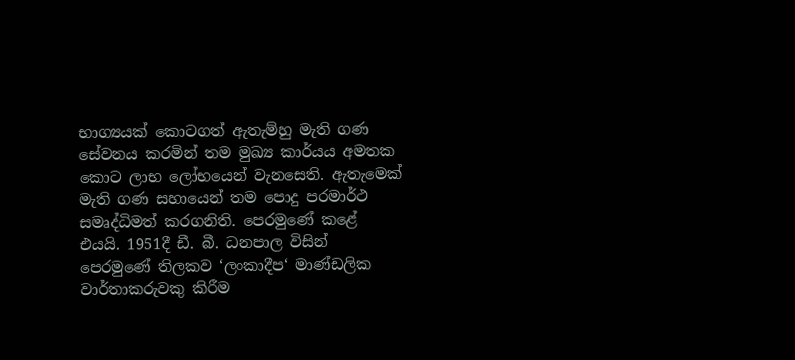භාග්‍යයක් කොටගත් ඇතැම්හු මැති ගණ සේවනය කරමින් තම මුඛ්‍ය කාර්යය අමතක කොට ලාභ ලෝභයෙන් වැනසෙති. ඇතැමෙක් මැති ගණ සහායෙන් තම පොදු පරමාර්ථ සමෘද්ධිමත් කරගනිති. පෙරමුණේ කළේ එයයි. 1951දී ඩී. බී. ධනපාල විසින් පෙරමුණේ තිලකව ‘ලංකාදීප‘ මාණ්ඩලික වාර්තාකරුවකු කිරීම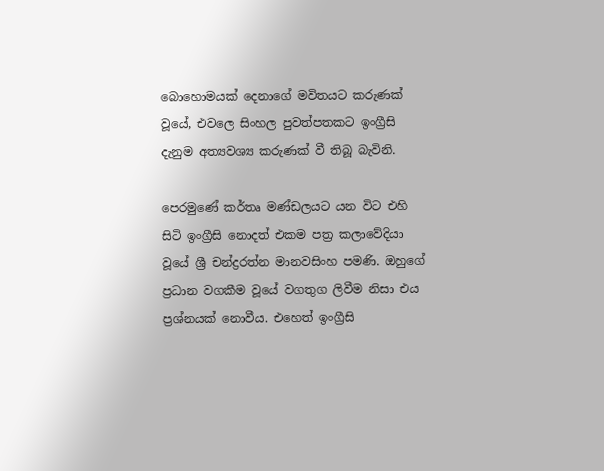බොහොමයක් දෙනාගේ මවිතයට කරුණක් වූයේ, එවලෙ සිංහල පුවත්පතකට ඉංග්‍රීසි දැනුම අත්‍යවශ්‍ය කරුණක් වී තිබූ බැවිනි.

පෙරමුණේ කර්තෘ මණ්ඩලයට යන විට එහි සිටි ඉංග්‍රීසි නොදත් එකම පත්‍ර කලාවේදියා වූයේ ශ්‍රී චන්ද්‍රරත්න මානවසිංහ පමණි. ඔහුගේ ප්‍රධාන වගකීම වූයේ වගතුග ලිවීම නිසා එය ප්‍රශ්නයක් නොවීය. එහෙත් ඉංග්‍රීසි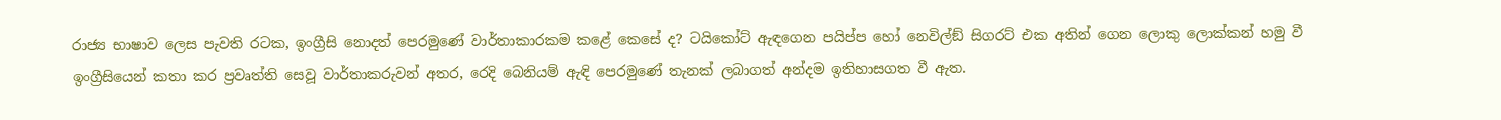රාජ්‍ය භාෂාව ලෙස පැවති රටක, ඉංග්‍රීසි නොදත් පෙරමුණේ වාර්තාකාරකම කළේ කෙසේ ද? ටයිකෝට් ඇඳගෙන පයිප්ප හෝ නෙවිල්ඞ් සිගරට් එක අතින් ගෙන ලොකු ලොක්කන් හමු වී ඉංග්‍රීසියෙන් කතා කර ප්‍රවෘත්ති සෙවූ වාර්තාකරුවන් අතර, රෙදි බෙනියම් ඇඳි පෙරමුණේ තැනක් ලබාගත් අන්දම ඉතිහාසගත වී ඇත.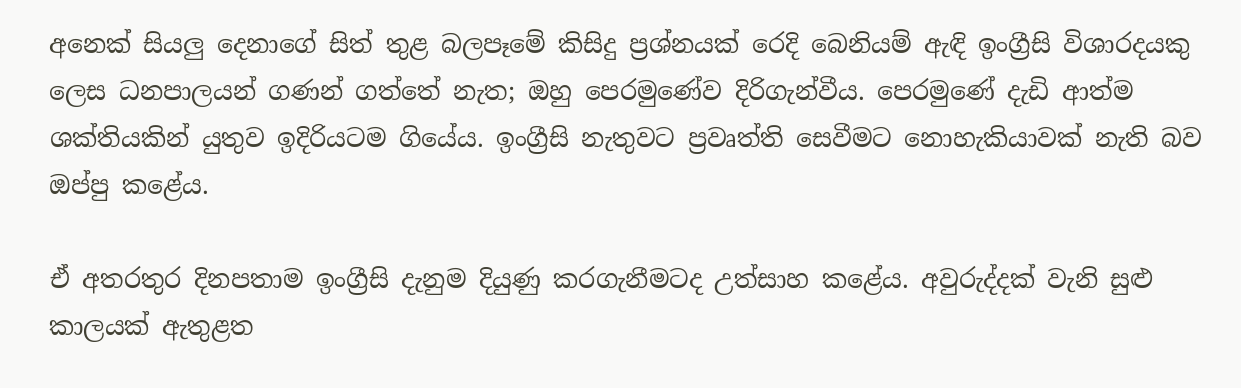අනෙක් සියලු‍ දෙනාගේ සිත් තුළ බලපෑමේ කිසිදු ප්‍රශ්නයක් රෙදි බෙනියම් ඇඳි ඉංග්‍රීසි විශාරදයකු ලෙස ධනපාලයන් ගණන් ගත්තේ නැත; ඔහු පෙරමුණේව දිරිගැන්වීය. පෙරමුණේ දැඩි ආත්ම ශක්තියකින් යුතුව ඉදිරියටම ගියේය. ඉංග්‍රීසි නැතුවට ප්‍රවෘත්ති සෙවීමට නොහැකියාවක් නැති බව ඔප්පු කළේය.

ඒ අතරතුර දිනපතාම ඉංග්‍රීසි දැනුම දියුණු කරගැනීමටද උත්සාහ කළේය. අවුරුද්දක් වැනි සුළු කාලයක් ඇතුළත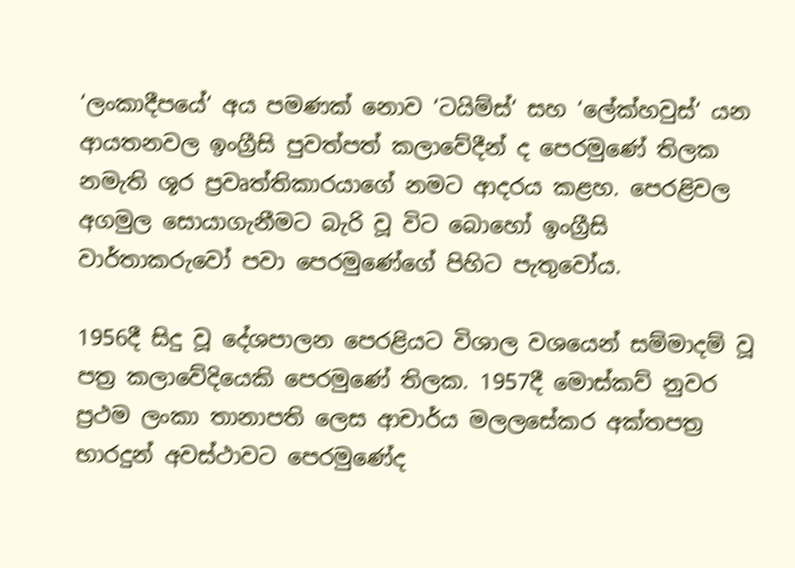‘ලංකාදීපයේ‘ අය පමණක් නොව ‘ටයිම්ස්‘ සහ ‘ලේක්හවුස්‘ යන ආයතනවල ඉංග්‍රීසි පුවත්පත් කලාවේදීන් ද පෙරමුණේ තිලක නමැති ශූර ප්‍රවෘත්තිකාරයාගේ නමට ආදරය කළහ. පෙරළිවල අගමුල සොයාගැනීමට බැරි වූ විට බොහෝ ඉංග්‍රීසි වාර්තාකරුවෝ පවා පෙරමුණේගේ පිහිට පැතුවෝය.

1956දී සිදු වූ දේශපාලන පෙරළියට විශාල වශයෙන් සම්මාදම් වූ පත්‍ර කලාවේදියෙකි පෙරමුණේ තිලක. 1957දී මොස්කව් නුවර ප්‍රථම ලංකා තානාපති ලෙස ආචාර්ය මලලසේකර අක්තපත්‍ර භාරදුන් අවස්ථාවට පෙරමුණේද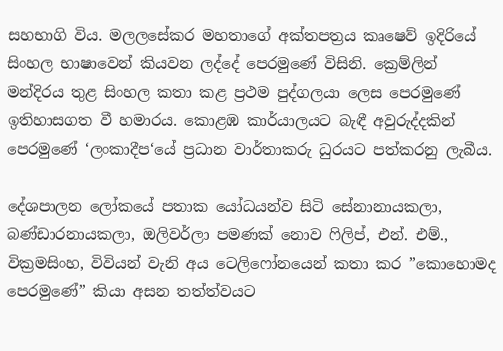සහභාගි විය. මලලසේකර මහතාගේ අක්තපත්‍රය කෘෂෙව් ඉදිරියේ සිංහල භාෂාවෙන් කියවන ලද්දේ පෙරමුණේ විසිනි. ක්‍රෙම්ලින් මන්දිරය තුළ සිංහල කතා කළ ප්‍රථම පුද්ගලයා ලෙස පෙරමුණේ ඉතිහාසගත වී හමාරය. කොළඹ කාර්යාලයට බැඳී අවුරුද්දකින් පෙරමුණේ ‘ලංකාදීප‘යේ ප්‍රධාන වාර්තාකරු ධුරයට පත්කරනු ලැබීය.

දේශපාලන ලෝකයේ පතාක යෝධයන්ව සිටි සේනානායකලා, බණ්ඩාරනායකලා, ඔලිවර්ලා පමණක් නොව ෆිලිප්, එන්. එම්., වික්‍රමසිංහ, විවියන් වැනි අය ටෙලිෆෝනයෙන් කතා කර ”කොහොමද පෙරමුණේ” කියා අසන තත්ත්වයට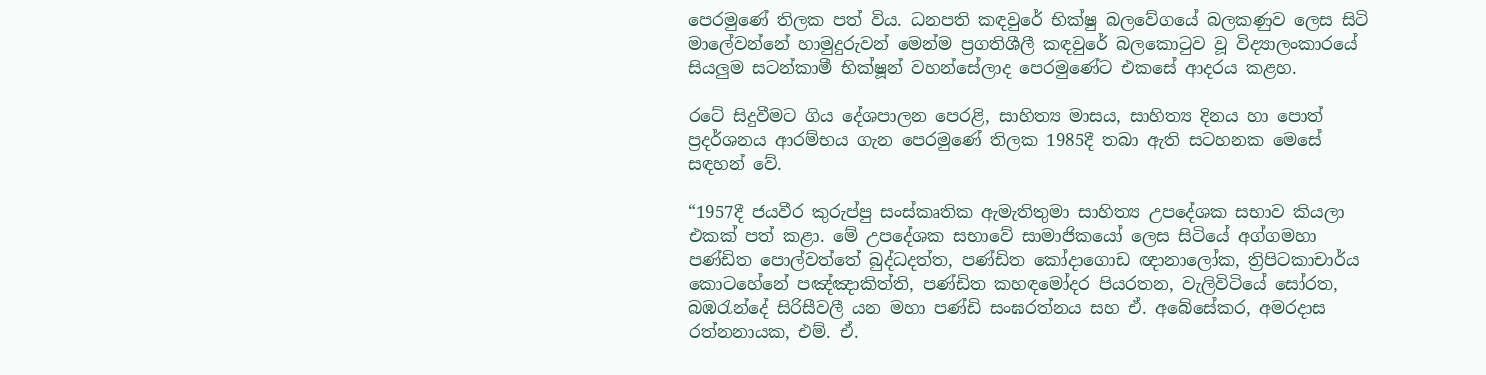පෙරමුණේ තිලක පත් විය. ධනපති කඳවුරේ භික්ෂු බලවේගයේ බලකණුව ලෙස සිටි මාලේවන්නේ හාමුදුරුවන් මෙන්ම ප්‍රගතිශීලී කඳවුරේ බලකොටුව වූ විද්‍යාලංකාරයේ සියලු‍ම සටන්කාමී භික්ෂූන් වහන්සේලාද පෙරමුණේට එකසේ ආදරය කළහ.

රටේ සිදුවීමට ගිය දේශපාලන පෙරළි, සාහිත්‍ය මාසය, සාහිත්‍ය දිනය හා පොත් ප්‍රදර්ශනය ආරම්භය ගැන පෙරමුණේ තිලක 1985දී තබා ඇති සටහනක මෙසේ සඳහන් වේ.

“1957දී ජයවීර කුරුප්පු සංස්කෘතික ඇමැතිතුමා සාහිත්‍ය උපදේශක සභාව කියලා එකක් පත් කළා. මේ උපදේශක සභාවේ සාමාජිකයෝ ලෙස සිටියේ අග්ගමහා පණ්ඩිත පොල්වත්තේ බුද්ධදත්ත, පණ්ඩිත කෝදාගොඩ ඥානාලෝක, ත්‍රිපිටකාචාර්ය කොටහේනේ පඤ්ඤාකිත්ති, පණ්ඩිත කහඳමෝදර පියරතන, වැලිවිටියේ සෝරත, බඹරැන්දේ සිරිසීවලී යන මහා පණ්ඩි සංඝරත්නය සහ ඒ. අබේසේකර, අමරදාස රත්නනායක, එම්. ඒ.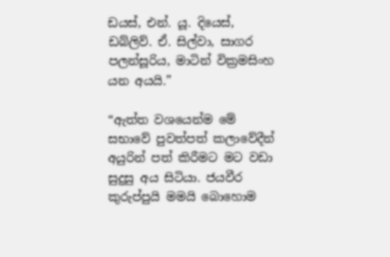ඩයස්, එන්. යූ. දියෙස්, ඩබ්ලිව්. ඒ. සිල්වා, සාගර පලන්සූරිය, මාටින් වික්‍රමසිංහ යන අයයි.”

“ඇත්ත වශයෙන්ම මේ සභාවේ පුවත්පත් කලාවේදීන් අයුරින් පත් කිරීමට මට වඩා සුදුසු අය සිටියා. ජයවීර කුරුප්පුයි මමයි බොහොම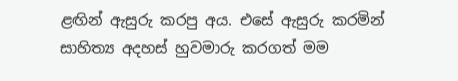ළඟින් ඇසුරු කරපු අය. එසේ ඇසුරු කරමින් සාහිත්‍ය අදහස් හුවමාරු කරගත් මම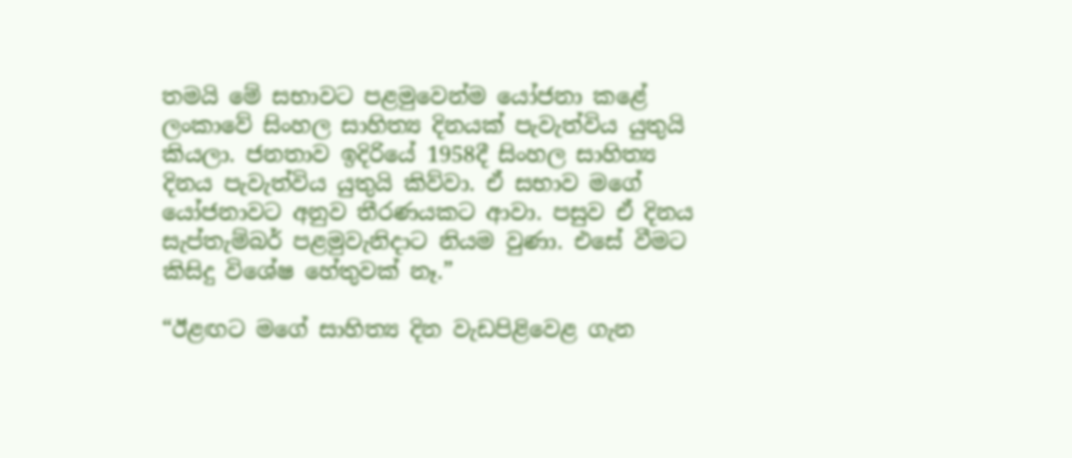තමයි මේ සභාවට පළමුවෙන්ම යෝජනා කළේ ලංකාවේ සිංහල සාහිත්‍ය දිනයක් පැවැත්විය යුතුයි කියලා. ජනතාව ඉදිරියේ 1958දී සිංහල සාහිත්‍ය දිනය පැවැත්විය යුතුයි කිව්වා. ඒ සභාව මගේ යෝජනාවට අනුව තීරණයකට ආවා. පසුව ඒ දිනය සැප්තැම්බර් පළමුවැනිදාට නියම වුණා. එසේ වීමට කිසිදු විශේෂ හේතුවක් නෑ.”

“ඊළඟට මගේ සාහිත්‍ය දින වැඩපිළිවෙළ ගැන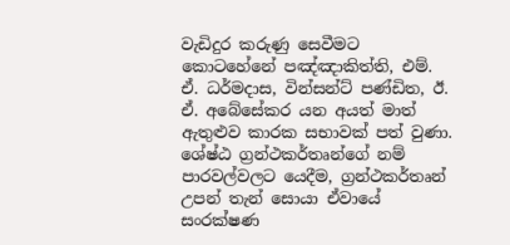වැඩිදුර කරුණු සෙවීමට කොටහේනේ පඤ්ඤාකිත්ති, එම්. ඒ. ධර්මදාස, වින්සන්ට් පණ්ඩිත, ඊ. ඒ. අබේසේකර යන අයත් මාත් ඇතුළුව කාරක සභාවක් පත් වුණා. ශේෂ්ඨ ග්‍රන්ථකර්තෘන්ගේ නම් පාරවල්වලට යෙදීම, ග්‍රන්ථකර්තෘන් උපන් තැන් සොයා ඒවායේ සංරක්ෂණ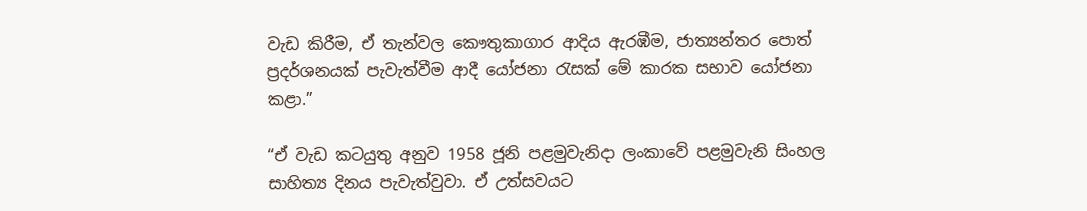වැඩ කිරීම, ඒ තැන්වල කෞතුකාගාර ආදිය ඇරඹීම, ජාත්‍යන්තර පොත් ප්‍රදර්ශනයක් පැවැත්වීම ආදී යෝජනා රැසක් මේ කාරක සභාව යෝජනා කළා.”

“ඒ වැඩ කටයුතු අනුව 1958 ජූනි පළමුවැනිදා ලංකාවේ පළමුවැනි සිංහල සාහිත්‍ය දිනය පැවැත්වුවා. ඒ උත්සවයට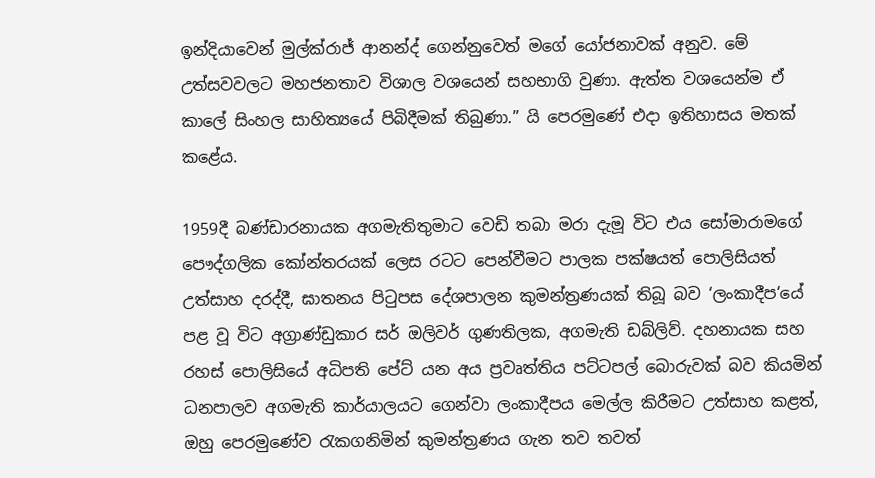ඉන්දියාවෙන් මුල්ක්රාජ් ආනන්ද් ගෙන්නුවෙත් මගේ යෝජනාවක් අනුව. මේ උත්සවවලට මහජනතාව විශාල වශයෙන් සහභාගි වුණා. ඇත්ත වශයෙන්ම ඒ කාලේ සිංහල සාහිත්‍යයේ පිබිදීමක් තිබුණා.” යි පෙරමුණේ එදා ඉතිහාසය මතක් කළේය.

1959දී බණ්ඩාරනායක අගමැතිතුමාට වෙඩි තබා මරා දැමූ විට එය සෝමාරාමගේ පෞද්ගලික කෝන්තරයක් ලෙස රටට පෙන්වීමට පාලක පක්ෂයත් පොලිසියත් උත්සාහ දරද්දී, ඝාතනය පිටුපස දේශපාලන කුමන්ත්‍රණයක් තිබූ බව ‘ලංකාදීප‘යේ පළ වූ විට අග්‍රාණ්ඩුකාර සර් ඔලිවර් ගුණතිලක, අගමැති ඩබ්ලිව්. දහනායක සහ රහස් පොලිසියේ අධිපති පේට් යන අය ප්‍රවෘත්තිය පට්ටපල් බොරුවක් බව කියමින් ධනපාලව අගමැති කාර්යාලයට ගෙන්වා ලංකාදීපය මෙල්ල කිරීමට උත්සාහ කළත්, ඔහු පෙරමුණේව රැකගනිමින් කුමන්ත්‍රණය ගැන තව තවත්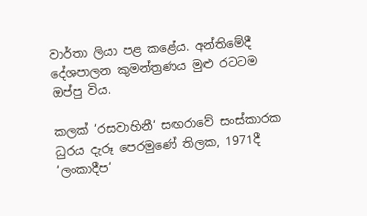වාර්තා ලියා පළ කළේය. අන්තිමේදී දේශපාලන කුමන්ත්‍රණය මුළු රටටම ඔප්පු විය.

කලක් ‘රසවාහිනී‘ සඟරාවේ සංස්කාරක ධුරය දැරූ පෙරමුණේ තිලක, 1971දී ‘ලංකාදීප‘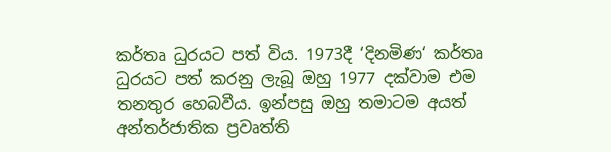කර්තෘ ධුරයට පත් විය. 1973දී ‘දිනමිණ‘ කර්තෘ ධුරයට පත් කරනු ලැබූ ඔහු 1977 දක්වාම එම තනතුර හෙබවීය. ඉන්පසු ඔහු තමාටම අයත් අන්තර්ජාතික ප්‍රවෘත්ති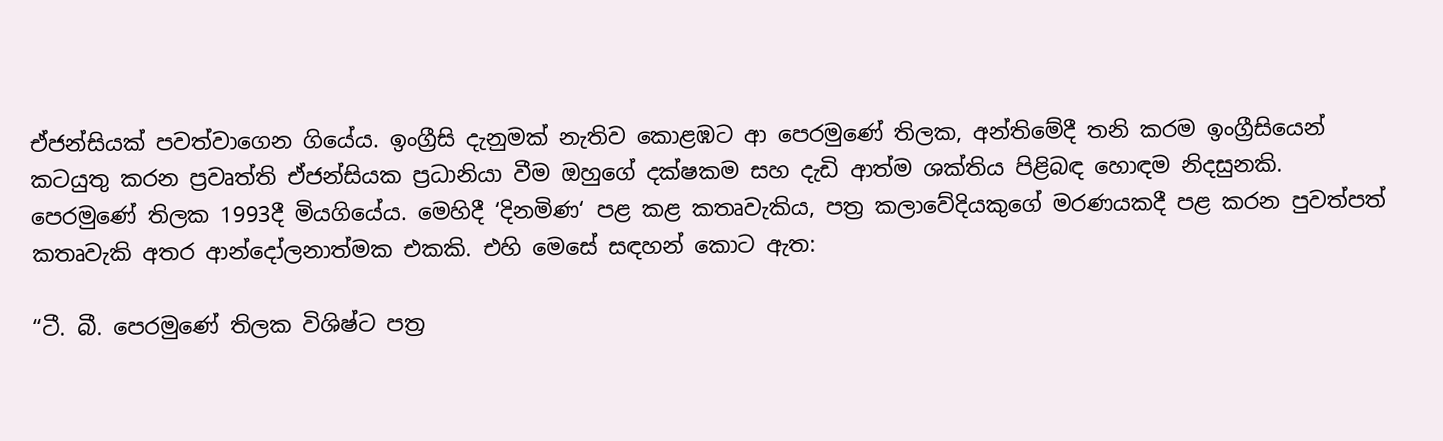ඒජන්සියක් පවත්වාගෙන ගියේය. ඉංග්‍රීසි දැනුමක් නැතිව කොළඹට ආ පෙරමුණේ තිලක, අන්තිමේදී තනි කරම ඉංග්‍රීසියෙන් කටයුතු කරන ප්‍රවෘත්ති ඒජන්සියක ප්‍රධානියා වීම ඔහුගේ දක්ෂකම සහ දැඩි ආත්ම ශක්තිය පිළිබඳ හොඳම නිදසුනකි.
පෙරමුණේ තිලක 1993දී මියගියේය. මෙහිදී ‘දිනමිණ‘ පළ කළ කතෘවැකිය, පත්‍ර කලාවේදියකුගේ මරණයකදී පළ කරන පුවත්පත් කතෘවැකි අතර ආන්දෝලනාත්මක එකකි. එහි මෙසේ සඳහන් කොට ඇත:

“ටී. බී. පෙරමුණේ තිලක විශිෂ්ට පත්‍ර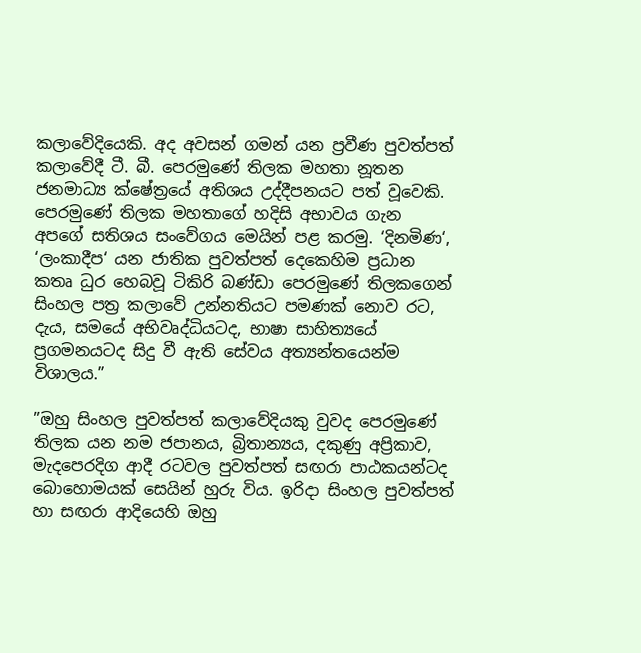කලාවේදියෙකි. අද අවසන් ගමන් යන ප්‍රවීණ පුවත්පත් කලාවේදී ටී. බී. පෙරමුණේ තිලක මහතා නූතන ජනමාධ්‍ය ක්ෂේත්‍රයේ අතිශය උද්දීපනයට පත් වූවෙකි. පෙරමුණේ තිලක මහතාගේ හදිසි අභාවය ගැන අපගේ සතිශය සංවේගය මෙයින් පළ කරමු. ‘දිනමිණ‘, ‘ලංකාදීප‘ යන ජාතික පුවත්පත් දෙකෙහිම ප්‍රධාන කතෘ ධුර හෙබවූ ටිකිරි බණ්ඩා පෙරමුණේ තිලකගෙන් සිංහල පත්‍ර කලාවේ උන්නතියට පමණක් නොව රට, දැය, සමයේ අභිවෘද්ධියටද, භාෂා සාහිත්‍යයේ ප්‍රගමනයටද සිදු වී ඇති සේවය අත්‍යන්තයෙන්ම විශාලය.”

”ඔහු සිංහල පුවත්පත් කලාවේදියකු වුවද පෙරමුණේ තිලක යන නම ජපානය, බ්‍රිතාන්‍යය, දකුණු අප්‍රිකාව, මැදපෙරදිග ආදී රටවල පුවත්පත් සඟරා පාඨකයන්ටද බොහොමයක් සෙයින් හුරු විය. ඉරිදා සිංහල පුවත්පත් හා සඟරා ආදියෙහි ඔහු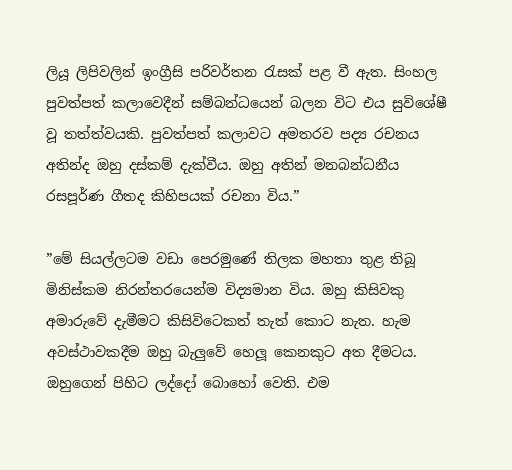ලියූ ලිපිවලින් ඉංග්‍රීසි පරිවර්තන රැසක් පළ වී ඇත. සිංහල පුවත්පත් කලාවෙදීන් සම්බන්ධයෙන් බලන විට එය සුවිශේෂී වූ තත්ත්වයකි. පුවත්පත් කලාවට අමතරව පද්‍ය රචනය අතින්ද ඔහු දස්කම් දැක්වීය. ඔහු අතින් මනබන්ධනීය රසපූර්ණ ගීතද කිහිපයක් රචනා විය.”

”මේ සියල්ලටම වඩා පෙරමුණේ තිලක මහතා තුළ තිබූ මිනිස්කම නිරන්තරයෙන්ම විද්‍යමාන විය. ඔහු කිසිවකු අමාරුවේ දැමීමට කිසිවිටෙකත් තැත් කොට නැත. හැම අවස්ථාවකදීම ඔහු බැලු‍වේ හෙලූ කෙනකුට අත දීමටය. ඔහුගෙන් පිහිට ලද්දෝ බොහෝ වෙති. එම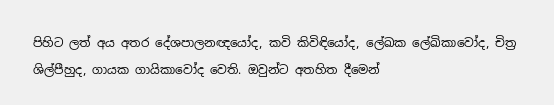පිහිට ලත් අය අතර දේශපාලනඥයෝද, කවි කිවිඳියෝද, ලේඛක ලේඛිකාවෝද, චිත්‍ර ශිල්පීහුද, ගායක ගායිකාවෝද වෙති. ඔවුන්ට අතහිත දීමෙන්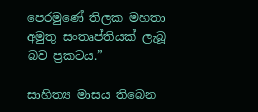පෙරමුණේ තිලක මහතා අමුතු සංතෘප්තියක් ලැබූ බව ප්‍රකටය.”

සාහිත්‍ය මාසය තිබෙන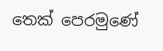තෙක් පෙරමුණේ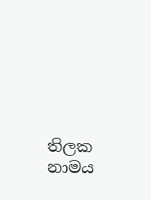තිලක නාමය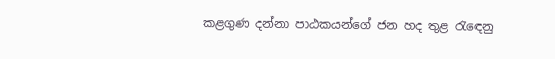කළගුණ දන්නා පාඨකයන්ගේ ජන හද තුළ රැඳෙනු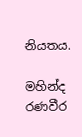නියතය.

මහින්ද රණවීර